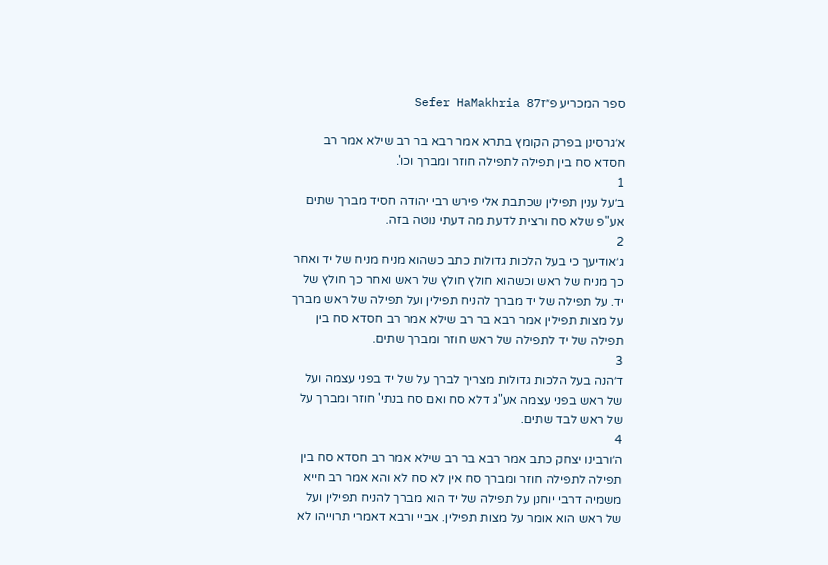ספר המכריע פ״זSefer HaMakhria 87

א׳גרסינן בפרק הקומץ בתרא אמר רבא בר רב שילא אמר רב חסדא סח בין תפילה לתפילה חוזר ומברך וכו'.
1
ב׳על ענין תפילין שכתבת אלי פירש רבי יהודה חסיד מברך שתים אע"פ שלא סח ורצית לדעת מה דעתי נוטה בזה.
2
ג׳אודיעך כי בעל הלכות גדולות כתב כשהוא מניח מניח של יד ואחר כך מניח של ראש וכשהוא חולץ חולץ של ראש ואחר כך חולץ של יד. על תפילה של יד מברך להניח תפילין ועל תפילה של ראש מברך על מצות תפילין אמר רבא בר רב שילא אמר רב חסדא סח בין תפילה של יד לתפילה של ראש חוזר ומברך שתים.
3
ד׳הנה בעל הלכות גדולות מצריך לברך על של יד בפני עצמה ועל של ראש בפני עצמה אע"ג דלא סח ואם סח בנתי' חוזר ומברך על של ראש לבד שתים.
4
ה׳ורבינו יצחק כתב אמר רבא בר רב שילא אמר רב חסדא סח בין תפילה לתפילה חוזר ומברך סח אין לא סח לא והא אמר רב חייא משמיה דרבי יוחנן על תפילה של יד הוא מברך להניח תפילין ועל של ראש הוא אומר על מצות תפילין. אביי ורבא דאמרי תרוייהו לא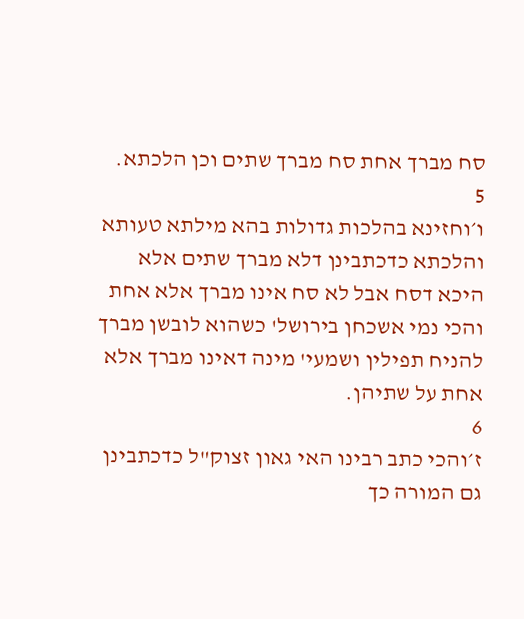סח מברך אחת סח מברך שתים וכן הלכתא.
5
ו׳וחזינא בהלכות גדולות בהא מילתא טעותא והלכתא כדכתבינן דלא מברך שתים אלא היכא דסח אבל לא סח אינו מברך אלא אחת והכי נמי אשכחן בירושל' כשהוא לובשן מברך להניח תפילין ושמעי' מינה דאינו מברך אלא אחת על שתיהן.
6
ז׳והכי כתב רבינו האי גאון זצוק"ל כדכתבינן גם המורה כך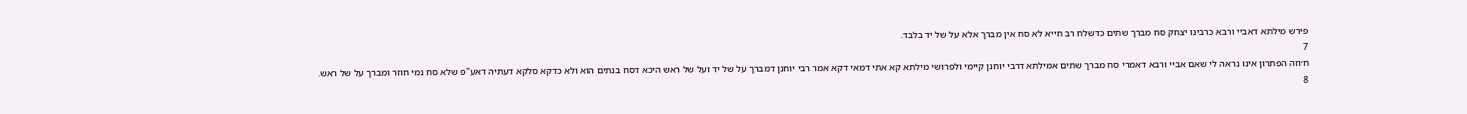פירש מילתא דאביי ורבא כרבינו יצחק סח מברך שתים כדשלח רב חייא לא סח אין מברך אלא על של יד בלבד.
7
ח׳וזה הפתרון אינו נראה לי שאם אביי ורבא דאמרי סח מברך שתים אמילתא דרבי יוחנן קיימי ולפרושי מילתא קא אתי דמאי דקא אמר רבי יוחנן דמברך על של יד ועל של ראש היכא דסח בנתים הוא ולא כדקא סלקא דעתיה דאע"פ שלא סח נמי חוזר ומברך על של ראש.
8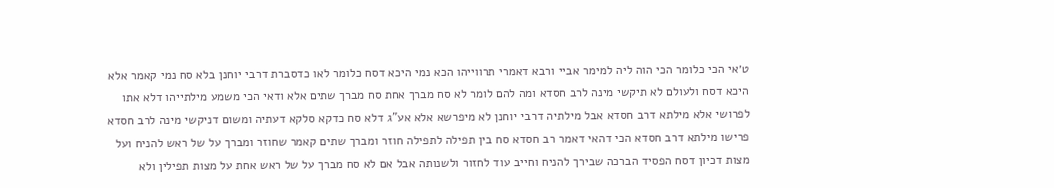ט׳אי הכי כלומר הכי הוה ליה למימר אביי ורבא דאמרי תרווייהו הכא נמי היכא דסח כלומר לאו כדסברת דרבי יוחנן בלא סח נמי קאמר אלא היכא דסח ולעולם לא תיקשי מינה לרב חסדא ומה להם לומר לא סח מברך אחת סח מברך שתים אלא ודאי הכי משמע מילתייהו דלא אתו לפרושי אלא מילתא דרב חסדא אבל מילתיה דרבי יוחנן לא מיפרשא אלא אע"ג דלא סח כדקא סלקא דעתיה ומשום דניקשי מינה לרב חסדא פרישו מילתא דרב חסדא הכי דהאי דאמר רב חסדא סח בין תפילה לתפילה חוזר ומברך שתים קאמר שחוזר ומברך על של ראש להניח ועל מצות דכיון דסח הפסיד הברכה שבירך להניח וחייב עוד לחזור ולשנותה אבל אם לא סח מברך על של ראש אחת על מצות תפילין ולא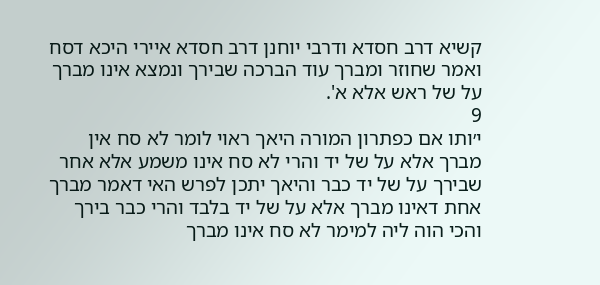קשיא דרב חסדא ודרבי יוחנן דרב חסדא איירי היכא דסח ואמר שחוזר ומברך עוד הברכה שבירך ונמצא אינו מברך על של ראש אלא א'.
9
י׳ותו אם כפתרון המורה היאך ראוי לומר לא סח אין מברך אלא על של יד והרי לא סח אינו משמע אלא אחר שבירך על של יד כבר והיאך יתכן לפרש האי דאמר מברך אחת דאינו מברך אלא על של יד בלבד והרי כבר בירך והכי הוה ליה למימר לא סח אינו מברך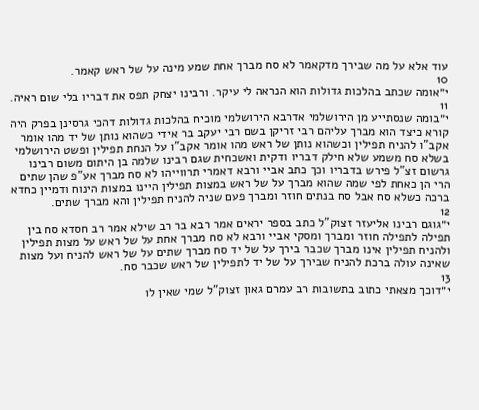עוד אלא על מה שבירך מדקאמר לא סח מברך אחת שמע מינה על של ראש קאמר.
10
י״אומה שכתב בהלכות גדולות הוא הנראה לי עיקר. ורבינו יצחק תפס את דבריו בלי שום ראיה.
11
י״בומה שנסתייע מן הירושלמי אדרבא הירושלמי מוכיח בהלכות גדולות דהכי גרסינן בפרק היה קורא כיצד הוא מברך עליהם רבי זריקן בשם רבי יעקב בר אידי כשהוא נותן של יד מהו אומר אקב"ו להניח תפילין וכשהוא נותן של ראש מהו אומר אקב"ו על הנחת תפילין ופשט הירושלמי בשלא סח משמע שלא חילק דבריו ודקית ואשכחית שגם רבינו שלמה בן היתום משום רבינו גרשום זצ"ל פירש בדבריו וכך כתב אביי ורבא דאמרי תרווייהו לא סח מברך אע"פ שהן שתים הרי הן כאחת לפי שמה שהוא מברך על של ראש במצות תפילין היינו במצות הינוח ודמיין כחדא ברכה כשלא סח אבל סח בנתים חוזר ומברך פעם שניה להניח תפילין והא מברך שתים.
12
י״גוגם רבינו אליעזר זצוק"ל כתב בספר יראים אמר רבא בר רב שילא אמר רב חסדא סח בין תפילה לתפילה חוזר ומברך ומסקי אביי ורבא לא סח מברך אחת על של ראש על מצות תפילין ולהניח תפילין אינו מברך שכבר בירך על של יד סח מברך שתים על של ראש להניח ועל מצות שאינה עולה ברכת להניח שבירך על של יד לתפילין של ראש שכבר סח.
13
י״דוכך מצאתי כתוב בתשובות רב עמרם גאון זצוק"ל שמי שאין לו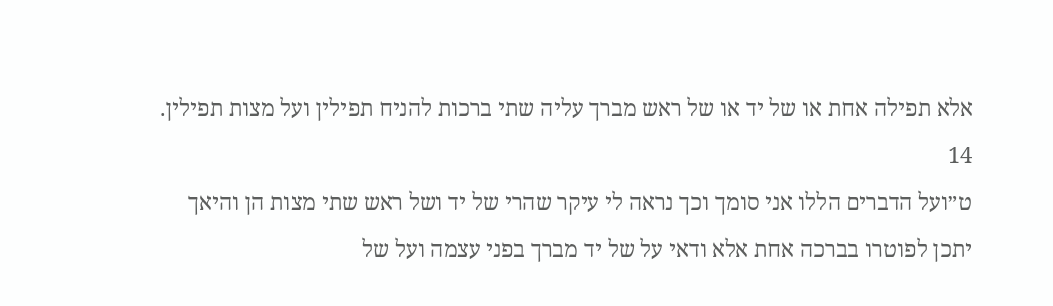אלא תפילה אחת או של יד או של ראש מברך עליה שתי ברכות להניח תפילין ועל מצות תפילין.
14
ט״ועל הדברים הללו אני סומך וכך נראה לי עיקר שהרי של יד ושל ראש שתי מצות הן והיאך יתכן לפוטרו בברכה אחת אלא ודאי על של יד מברך בפני עצמה ועל של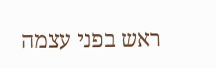ראש בפני עצמה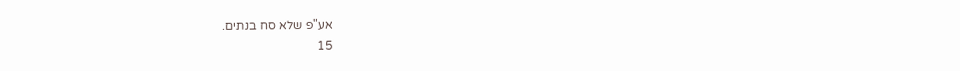אע"פ שלא סח בנתים.
15